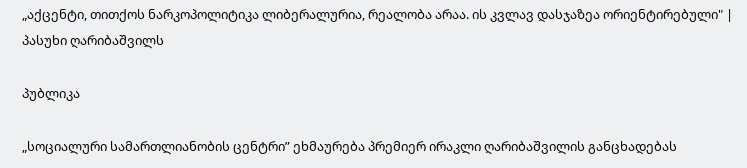„აქცენტი, თითქოს ნარკოპოლიტიკა ლიბერალურია, რეალობა არაა. ის კვლავ დასჯაზეა ორიენტირებული" | პასუხი ღარიბაშვილს

პუბლიკა

„სოციალური სამართლიანობის ცენტრი” ეხმაურება პრემიერ ირაკლი ღარიბაშვილის განცხადებას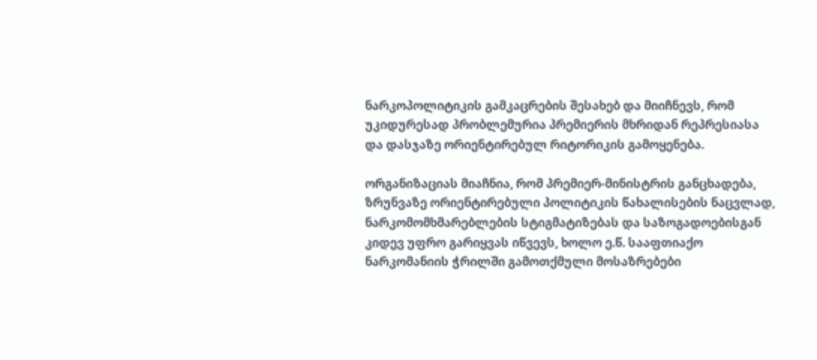ნარკოპოლიტიკის გამკაცრების შესახებ და მიიჩნევს, რომ უკიდურესად პრობლემურია პრემიერის მხრიდან რეპრესიასა და დასჯაზე ორიენტირებულ რიტორიკის გამოყენება.

ორგანიზაციას მიაჩნია, რომ პრემიერ-მინისტრის განცხადება, ზრუნვაზე ორიენტირებული პოლიტიკის წახალისების ნაცვლად, ნარკომომხმარებლების სტიგმატიზებას და საზოგადოებისგან კიდევ უფრო გარიყვას იწვევს, ხოლო ე.წ. სააფთიაქო ნარკომანიის ჭრილში გამოთქმული მოსაზრებები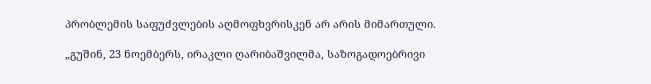პრობლემის საფუძვლების აღმოფხვრისკენ არ არის მიმართული.

„გუშინ, 23 ნოემბერს, ირაკლი ღარიბაშვილმა, საზოგადოებრივი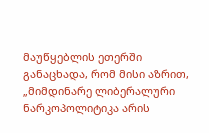მაუწყებლის ეთერში განაცხადა, რომ მისი აზრით, „მიმდინარე ლიბერალური ნარკოპოლიტიკა არის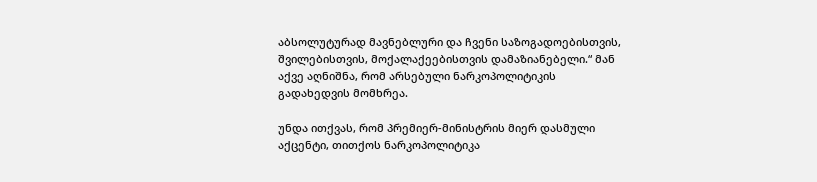აბსოლუტურად მავნებლური და ჩვენი საზოგადოებისთვის, შვილებისთვის, მოქალაქეებისთვის დამაზიანებელი.“ მან აქვე აღნიშნა, რომ არსებული ნარკოპოლიტიკის გადახედვის მომხრეა.

უნდა ითქვას, რომ პრემიერ-მინისტრის მიერ დასმული აქცენტი, თითქოს ნარკოპოლიტიკა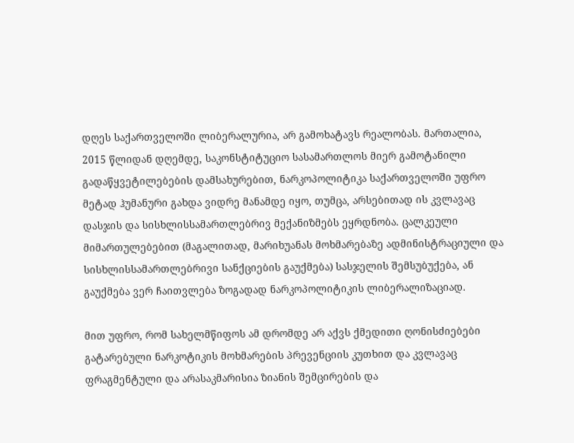დღეს საქართველოში ლიბერალურია, არ გამოხატავს რეალობას. მართალია, 2015 წლიდან დღემდე, საკონსტიტუციო სასამართლოს მიერ გამოტანილი გადაწყვეტილებების დამსახურებით, ნარკოპოლიტიკა საქართველოში უფრო მეტად ჰუმანური გახდა ვიდრე მანამდე იყო, თუმცა, არსებითად ის კვლავაც დასჯის და სისხლისსამართლებრივ მექანიზმებს ეყრდნობა. ცალკეული მიმართულებებით (მაგალითად, მარიხუანას მოხმარებაზე ადმინისტრაციული და სისხლისსამართლებრივი სანქციების გაუქმება) სასჯელის შემსუბუქება, ან გაუქმება ვერ ჩაითვლება ზოგადად ნარკოპოლიტიკის ლიბერალიზაციად.

მით უფრო, რომ სახელმწიფოს ამ დრომდე არ აქვს ქმედითი ღონისძიებები გატარებული ნარკოტიკის მოხმარების პრევენციის კუთხით და კვლავაც ფრაგმენტული და არასაკმარისია ზიანის შემცირების და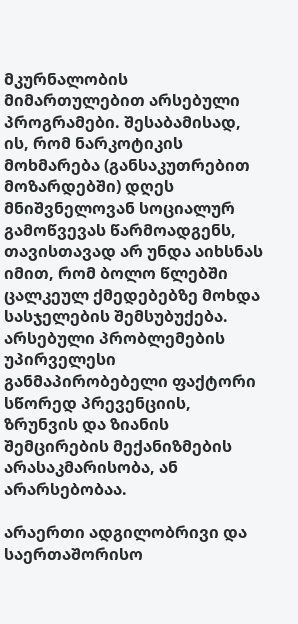მკურნალობის მიმართულებით არსებული პროგრამები. შესაბამისად, ის, რომ ნარკოტიკის მოხმარება (განსაკუთრებით მოზარდებში) დღეს მნიშვნელოვან სოციალურ გამოწვევას წარმოადგენს, თავისთავად არ უნდა აიხსნას იმით, რომ ბოლო წლებში ცალკეულ ქმედებებზე მოხდა სასჯელების შემსუბუქება. არსებული პრობლემების უპირველესი განმაპირობებელი ფაქტორი სწორედ პრევენციის, ზრუნვის და ზიანის შემცირების მექანიზმების არასაკმარისობა, ან არარსებობაა.

არაერთი ადგილობრივი და საერთაშორისო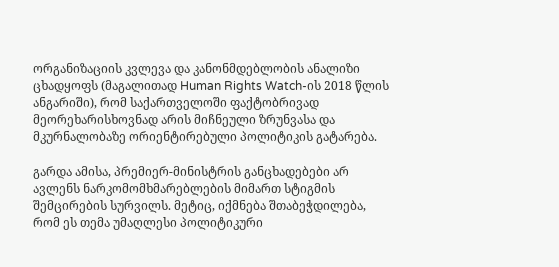ორგანიზაციის კვლევა და კანონმდებლობის ანალიზი ცხადყოფს (მაგალითად Human Rights Watch-ის 2018 წლის ანგარიში), რომ საქართველოში ფაქტობრივად მეორეხარისხოვნად არის მიჩნეული ზრუნვასა და მკურნალობაზე ორიენტირებული პოლიტიკის გატარება.

გარდა ამისა, პრემიერ-მინისტრის განცხადებები არ ავლენს ნარკომომხმარებლების მიმართ სტიგმის შემცირების სურვილს. მეტიც, იქმნება შთაბეჭდილება, რომ ეს თემა უმაღლესი პოლიტიკური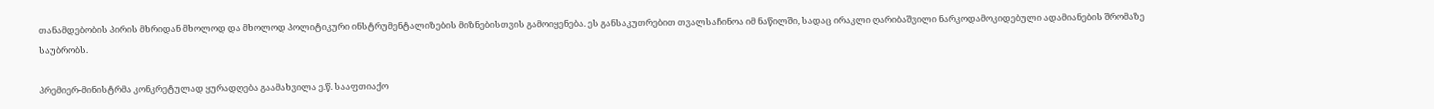თანამდებობის პირის მხრიდან მხოლოდ და მხოლოდ პოლიტიკური ინსტრუმენტალიზების მიზნებისთვის გამოიყენება. ეს განსაკუთრებით თვალსაჩინოა იმ ნაწილში, სადაც ირაკლი ღარიბაშვილი ნარკოდამოკიდებული ადამიანების შრომაზე საუბრობს.

პრემიერ-მინისტრმა კონკრეტულად ყურადღება გაამახვილა ე.წ. სააფთიაქო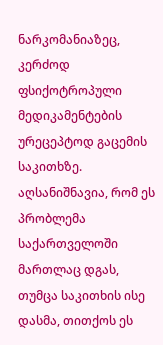ნარკომანიაზეც, კერძოდ ფსიქოტროპული მედიკამენტების ურეცეპტოდ გაცემის საკითხზე. აღსანიშნავია, რომ ეს პრობლემა საქართველოში მართლაც დგას, თუმცა საკითხის ისე დასმა, თითქოს ეს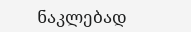ნაკლებად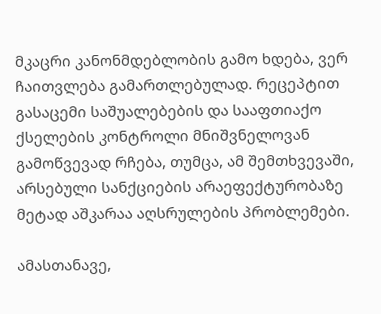მკაცრი კანონმდებლობის გამო ხდება, ვერ ჩაითვლება გამართლებულად. რეცეპტით გასაცემი საშუალებების და სააფთიაქო ქსელების კონტროლი მნიშვნელოვან გამოწვევად რჩება, თუმცა, ამ შემთხვევაში, არსებული სანქციების არაეფექტურობაზე მეტად აშკარაა აღსრულების პრობლემები.

ამასთანავე,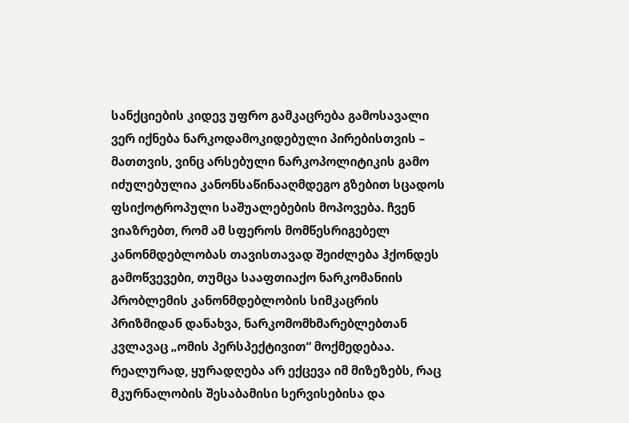სანქციების კიდევ უფრო გამკაცრება გამოსავალი ვერ იქნება ნარკოდამოკიდებული პირებისთვის – მათთვის, ვინც არსებული ნარკოპოლიტიკის გამო იძულებულია კანონსაწინააღმდეგო გზებით სცადოს ფსიქოტროპული საშუალებების მოპოვება. ჩვენ ვიაზრებთ, რომ ამ სფეროს მომწესრიგებელ კანონმდებლობას თავისთავად შეიძლება ჰქონდეს გამოწვევები, თუმცა სააფთიაქო ნარკომანიის პრობლემის კანონმდებლობის სიმკაცრის პრიზმიდან დანახვა, ნარკომომხმარებლებთან კვლავაც „ომის პერსპექტივით“ მოქმედებაა. რეალურად, ყურადღება არ ექცევა იმ მიზეზებს, რაც მკურნალობის შესაბამისი სერვისებისა და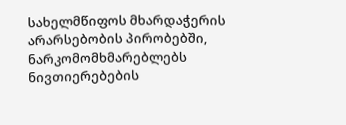სახელმწიფოს მხარდაჭერის არარსებობის პირობებში, ნარკომომხმარებლებს ნივთიერებების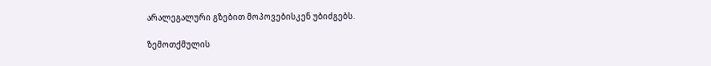არალეგალური გზებით მოპოვებისკენ უბიძგებს.

ზემოთქმულის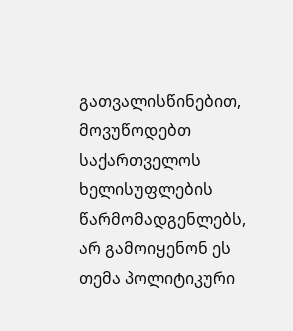გათვალისწინებით, მოვუწოდებთ საქართველოს ხელისუფლების წარმომადგენლებს, არ გამოიყენონ ეს თემა პოლიტიკური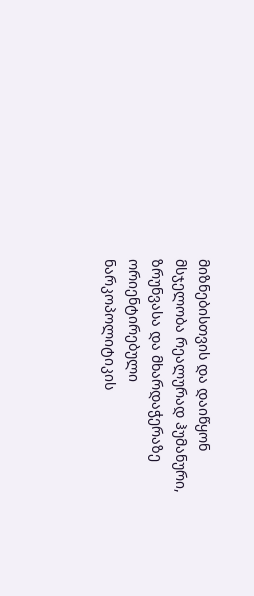მიზნებისთვის და დაიწყონ მსჯელობა რეალურად ჰუმანური, ზრუნვასა და მხარდაჭერაზე ორიენტირებული ნარკოპოლიტიკის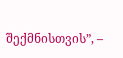შექმნისთვის”, –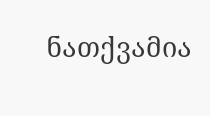ნათქვამია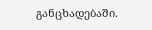განცხადებაში.